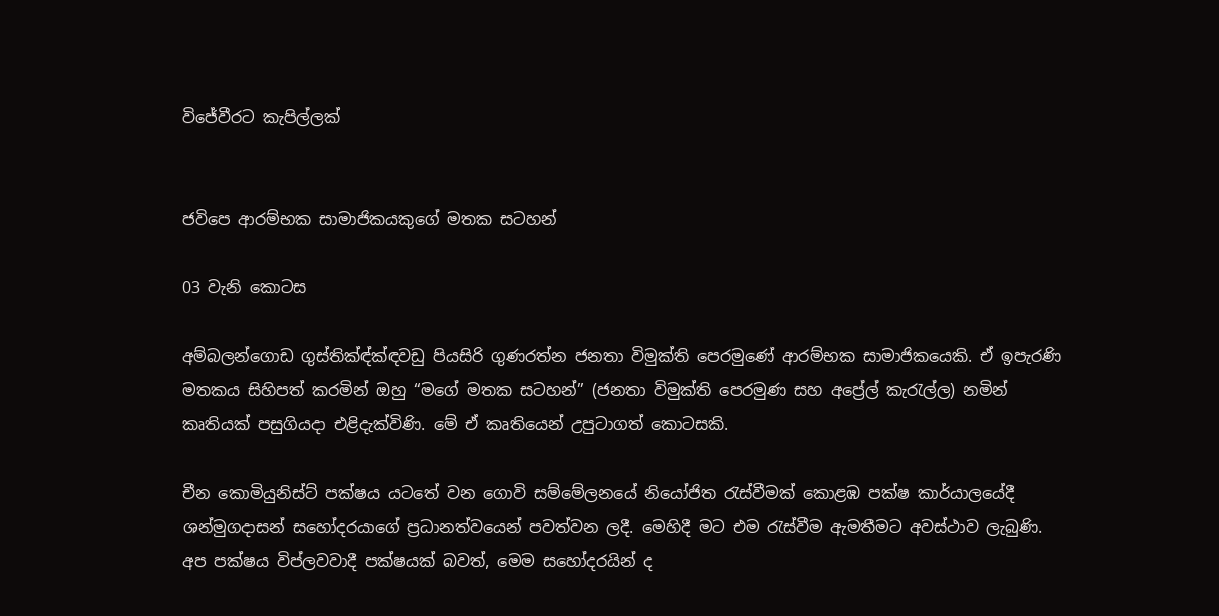විජේවීරට කැපිල්ලක්


ජවිපෙ ආරම්භක සාමාජිකයකුගේ මතක සටහන්

03 වැනි කොටස

අම්බලන්ගොඩ ගුස්තික්‍ඳ්ක්‍ඳවඩු පියසිරි ගුණරත්න ජනතා විමුක්ති පෙරමුණේ ආරම්භක සාමාජිකයෙකි. ඒ ඉපැරණි මතකය සිහිපත් කරමින් ඔහු “මගේ මතක සටහන්” (ජනතා විමුක්ති පෙරමුණ සහ අප්‍රේල් කැරැල්ල) නමින් කෘතියක් පසුගියදා එළිදැක්විණි. මේ ඒ කෘතියෙන් උපුටාගත් කොටසකි.

චීන කොමියුනිස්ට් පක්ෂය යටතේ වන ගොවි සම්මේලනයේ නියෝජිත රැස්වීමක් කොළඹ පක්ෂ කාර්යාලයේදී ශන්මුගදාසන් සහෝදරයාගේ ප්‍රධානත්වයෙන් පවත්වන ලදී. මෙහිදී මට එම රැස්වීම ඇමතීමට අවස්ථාව ලැබුණි. අප පක්ෂය විප්ලවවාදී පක්ෂයක් බවත්, මෙම සහෝදරයින් ද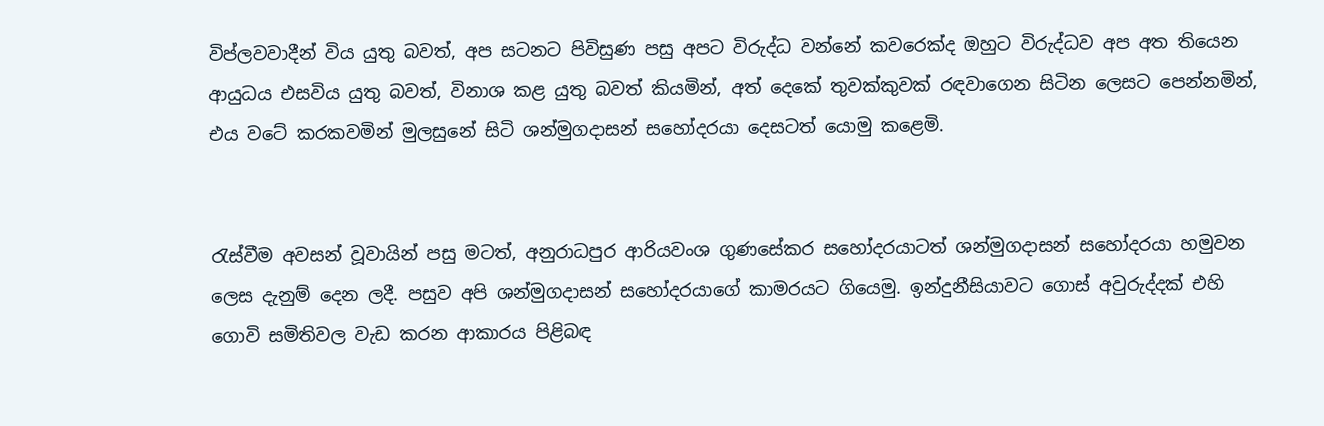විප්ලවවාදීන් විය යුතු බවත්, අප සටනට පිවිසුණ පසු අපට විරුද්ධ වන්නේ කවරෙක්ද ඔහුට විරුද්ධව අප අත තියෙන ආයුධය එසවිය යුතු බවත්, විනාශ කළ යුතු බවත් කියමින්, අත් දෙකේ තුවක්කුවක් රඳවාගෙන සිටින ලෙසට පෙන්නමින්, එය වටේ කරකවමින් මුලසුනේ සිටි ශන්මුගදාසන් සහෝදරයා දෙසටත් යොමු කළෙමි.


රැස්වීම අවසන් වූවායින් පසු මටත්, අනුරාධපුර ආරියවංශ ගුණසේකර සහෝදරයාටත් ශන්මුගදාසන් සහෝදරයා හමුවන ලෙස දැනුම් දෙන ලදී. පසුව අපි ශන්මුගදාසන් සහෝදරයාගේ කාමරයට ගියෙමු. ඉන්දුනීසියාවට ගොස් අවුරුද්දක් එහි ගොවි සමිතිවල වැඩ කරන ආකාරය පිළිබඳ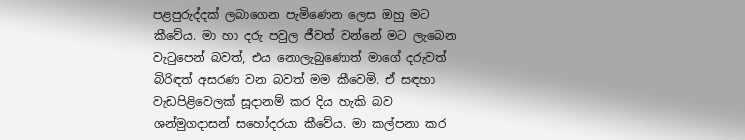පළපුරුද්දක් ලබාගෙන පැමිණෙන ලෙස ඔහු මට කීවේය. මා හා දරු පවුල ජීවත් වන්නේ මට ලැබෙන වැටුපෙන් බවත්, එය නොලැබුණොත් මාගේ දරුවත් බිරිඳත් අසරණ වන බවත් මම කීවෙමි. ඒ සඳහා වැඩපිළිවෙලක් සූදානම් කර දිය හැකි බව ශන්මුගදාසන් සහෝදරයා කීවේය. මා කල්පනා කර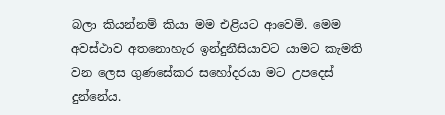බලා කියන්නම් කියා මම එළියට ආවෙමි. මෙම අවස්ථාව අතනොහැර ඉන්දුනීසියාවට යාමට කැමති වන ලෙස ගුණසේකර සහෝදරයා මට උපදෙස් දුන්නේය.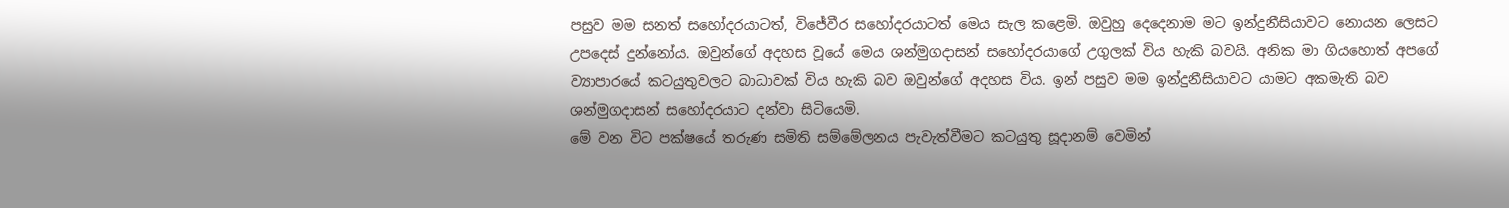පසුව මම සනත් සහෝදරයාටත්, විජේවීර සහෝදරයාටත් මෙය සැල කළෙමි. ඔවුහු දෙදෙනාම මට ඉන්දුනීසියාවට නොයන ලෙසට උපදෙස් දුන්නෝය. ඔවුන්ගේ අදහස වූයේ මෙය ශන්මුගදාසන් සහෝදරයාගේ උගුලක් විය හැකි බවයි. අනික මා ගියහොත් අපගේ ව්‍යාපාරයේ කටයුතුවලට බාධාවක් විය හැකි බව ඔවුන්ගේ අදහස විය. ඉන් පසුව මම ඉන්දුනීසියාවට යාමට අකමැති බව ශන්මුගදාසන් සහෝදරයාට දන්වා සිටියෙමි.
මේ වන විට පක්ෂයේ තරුණ සමිති සම්මේලනය පැවැත්වීමට කටයුතු සූදානම් වෙමින්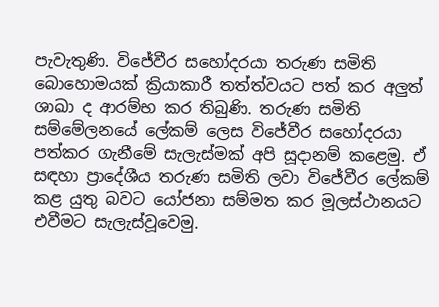පැවැතුණි. විජේවීර සහෝදරයා තරුණ සමිති බොහොමයක් ක්‍රියාකාරී තත්ත්වයට පත් කර අලුත් ශාඛා ද ආරම්භ කර තිබුණි. තරුණ සමිති සම්මේලනයේ ලේකම් ලෙස විජේවීර සහෝදරයා පත්කර ගැනීමේ සැලැස්මක් අපි සූදානම් කළෙමු. ඒ සඳහා ප්‍රාදේශීය තරුණ සමිති ලවා විජේවීර ලේකම් කළ යුතු බවට යෝජනා සම්මත කර මූලස්ථානයට එවීමට සැලැස්වූවෙමු.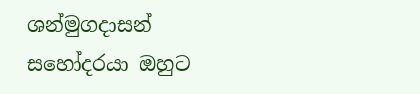ශන්මුගදාසන් සහෝදරයා ඔහුට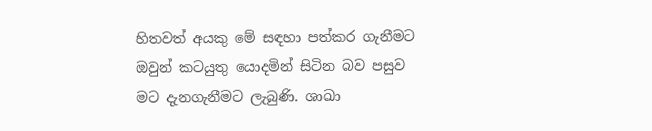හිතවත් අයකු මේ සඳහා පත්කර ගැනීමට ඔවුන් කටයුතු යොදමින් සිටින බව පසුව මට දැනගැනීමට ලැබුණි. ශාඛා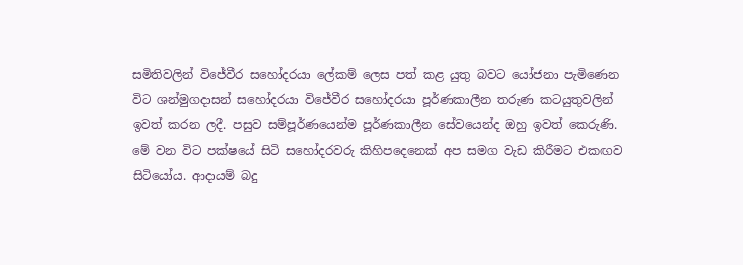සමිතිවලින් විජේවීර සහෝදරයා ලේකම් ලෙස පත් කළ යුතු බවට යෝජනා පැමිණෙන විට ශන්මුගදාසන් සහෝදරයා විජේවීර සහෝදරයා පූර්ණකාලීන තරුණ කටයුතුවලින් ඉවත් කරන ලදී. පසුව සම්පූර්ණයෙන්ම පූර්ණකාලීන සේවයෙන්ද ඔහු ඉවත් කෙරුණි.
මේ වන විට පක්ෂයේ සිටි සහෝදරවරු කිහිපදෙනෙක් අප සමග වැඩ කිරීමට එකඟව සිටියෝය. ආදායම් බදු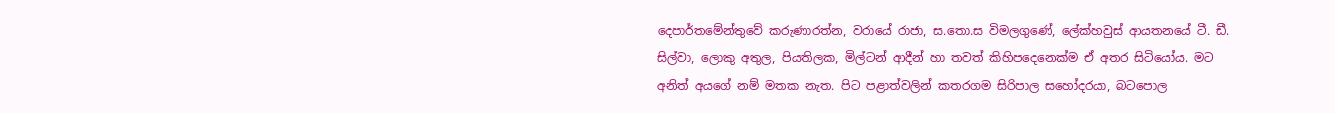දෙපාර්තමේන්තුවේ කරුණාරත්න, වරායේ රාජා, ස.තො.ස විමලගුණේ, ලේක්හවුස් ආයතනයේ ටී. ඩී. සිල්වා, ලොකු අතුල, පියතිලක, මිල්ටන් ආදීන් හා තවත් කිහිපදෙනෙක්ම ඒ අතර සිටියෝය. මට අනිත් අයගේ නම් මතක නැත. පිට පළාත්වලින් කතරගම සිරිපාල සහෝදරයා, බටපොල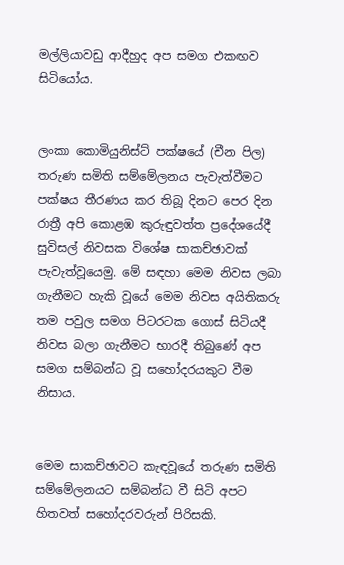මල්ලියාවඩු ආදීහුද අප සමග එකඟව සිටියෝය.


ලංකා කොමියුනිස්ට් පක්ෂයේ (චීන පිල) තරුණ සමිති සම්මේලනය පැවැත්වීමට පක්ෂය තීරණය කර තිබූ දිනට පෙර දින රාත්‍රී අපි කොළඹ කුරුඳුවත්ත ප්‍රදේශයේදී සුවිසල් නිවසක විශේෂ සාකච්ඡාවක් පැවැත්වූයෙමු. මේ සඳහා මෙම නිවස ලබා ගැනීමට හැකි වූයේ මෙම නිවස අයිතිකරු තම පවුල සමග පිටරටක ගොස් සිටියදී නිවස බලා ගැනීමට භාරදී තිබුණේ අප සමග සම්බන්ධ වූ සහෝදරයකුට වීම නිසාය.


මෙම සාකච්ඡාවට කැඳවූයේ තරුණ සමිති සම්මේලනයට සම්බන්ධ වී සිටි අපට හිතවත් සහෝදරවරුන් පිරිසකි.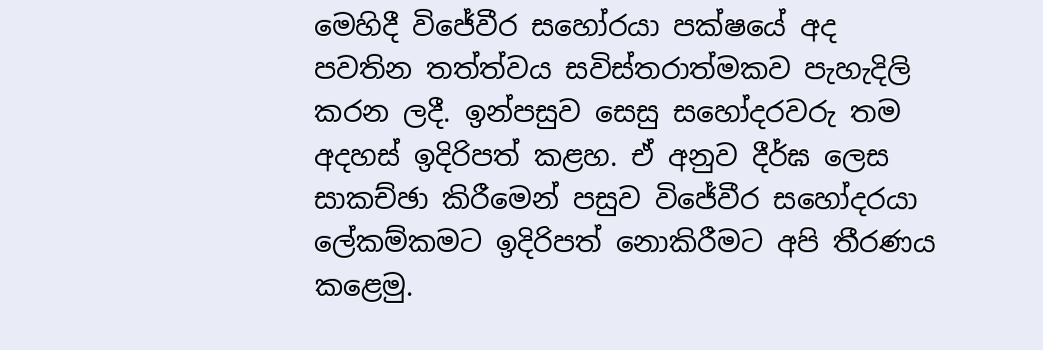මෙහිදී විජේවීර සහෝරයා පක්ෂයේ අද පවතින තත්ත්වය සවිස්තරාත්මකව පැහැදිලි කරන ලදී. ඉන්පසුව සෙසු සහෝදරවරු තම අදහස් ඉදිරිපත් කළහ. ඒ අනුව දීර්ඝ ලෙස සාකච්ඡා කිරීමෙන් පසුව විජේවීර සහෝදරයා ලේකම්කමට ඉදිරිපත් නොකිරීමට අපි තීරණය කළෙමු.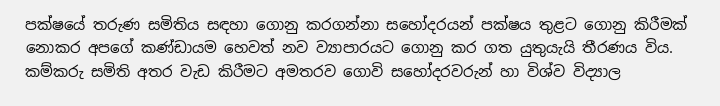පක්ෂයේ තරුණ සමිතිය සඳහා ගොනු කරගන්නා සහෝදරයන් පක්ෂය තුළට ගොනු කිරීමක් නොකර අපගේ කණ්ඩායම හෙවත් නව ව්‍යාපාරයට ගොනු කර ගත යුතුයැයි තීරණය විය. කම්කරු සමිති අතර වැඩ කිරීමට අමතරව ගොවි සහෝදරවරුන් හා විශ්ව විද්‍යාල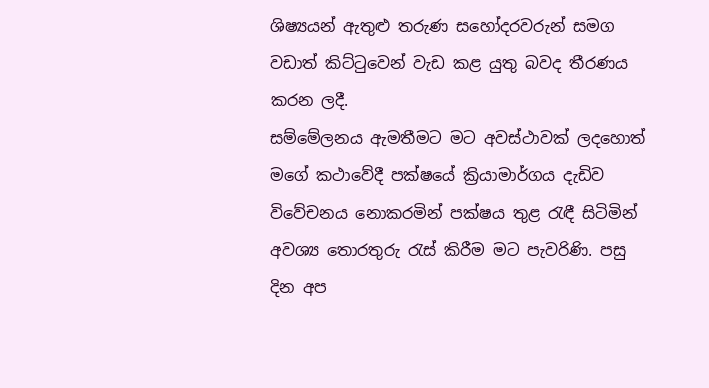ශිෂ්‍යයන් ඇතුළු තරුණ සහෝදරවරුන් සමග වඩාත් කිට්ටුවෙන් වැඩ කළ යුතු බවද තීරණය කරන ලදී.
සම්මේලනය ඇමතීමට මට අවස්ථාවක් ලදහොත් මගේ කථාවේදී පක්ෂයේ ක්‍රියාමාර්ගය දැඩිව විවේචනය නොකරමින් පක්ෂය තුළ රැඳී සිටිමින් අවශ්‍ය තොරතුරු රැස් කිරීම මට පැවරිණි. පසු දින අප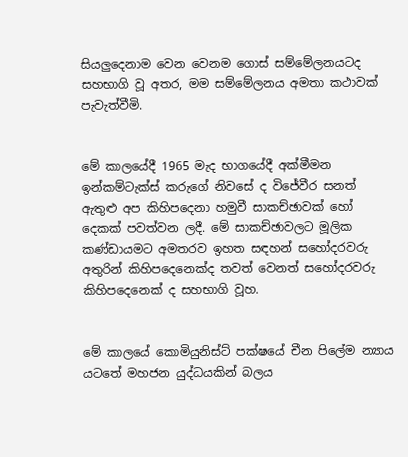සියලුදෙනාම වෙන වෙනම ගොස් සම්මේලනයටද සහභාගි වූ අතර, මම සම්මේලනය අමතා කථාවක් පැවැත්වීමි.


මේ කාලයේදී 1965 මැද භාගයේදී අක්මීමන ඉන්කම්ටැක්ස් කරුගේ නිවසේ ද විජේවීර සනත් ඇතුළු අප කිහිපදෙනා හමුවී සාකච්ඡාවක් හෝ දෙකක් පවත්වන ලදී. මේ සාකච්ඡාවලට මූලික කණ්ඩායමට අමතරව ඉහත සඳහන් සහෝදරවරු අතුරින් කිහිපදෙනෙක්ද තවත් වෙනත් සහෝදරවරු කිහිපදෙනෙක් ද සහභාගි වූහ.


මේ කාලයේ කොමියුනිස්ට් පක්ෂයේ චීන පිලේම න්‍යාය යටතේ මහජන යුද්ධයකින් බලය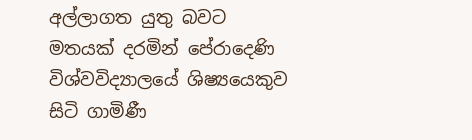අල්ලාගත යුතු බවට මතයක් දරමින් පේරාදෙණි විශ්වවිද්‍යාලයේ ශිෂ්‍යයෙකුව සිටි ගාමිණී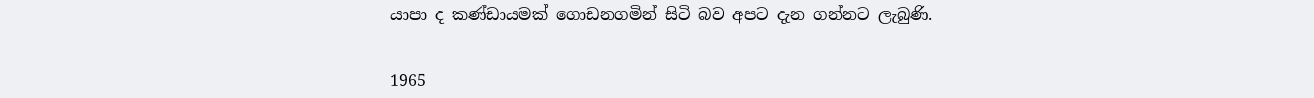යාපා ද කණ්ඩායමක් ගොඩනගමින් සිටි බව අපට දැන ගන්නට ලැබුණි.


1965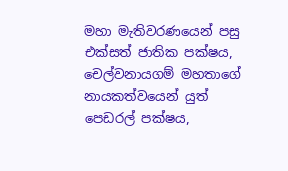මහා මැතිවරණයෙන් පසු එක්සත් ජාතික පක්ෂය, චෙල්වනායගම් මහතාගේ නායකත්වයෙන් යුත් පෙඩරල් පක්ෂය,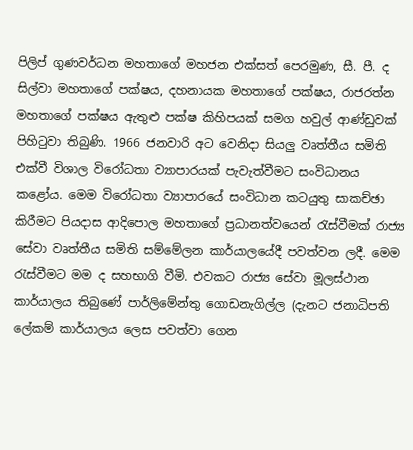පිලිප් ගුණවර්ධන මහතාගේ මහජන එක්සත් පෙරමුණ, සී. පී. ද සිල්වා මහතාගේ පක්ෂය, දහනායක මහතාගේ පක්ෂය, රාජරත්න මහතාගේ පක්ෂය ඇතුළු පක්ෂ කිහිපයක් සමග හවුල් ආණ්ඩුවක් පිහිටුවා තිබුණි. 1966 ජනවාරි අට වෙනිදා සියලු වෘත්තීය සමිති එක්වී විශාල විරෝධතා ව්‍යාපාරයක් පැවැත්වීමට සංවිධානය කළෝය. මෙම විරෝධතා ව්‍යාපාරයේ සංවිධාන කටයුතු සාකච්ඡා කිරීමට පියදාස ආදිපොල මහතාගේ ප්‍රධානත්වයෙන් රැස්වීමක් රාජ්‍ය සේවා වෘත්තීය සමිති සම්මේලන කාර්යාලයේදී පවත්වන ලදී. මෙම රැස්වීමට මම ද සහභාගි වීමි. එවකට රාජ්‍ය සේවා මූලස්ථාන කාර්යාලය තිබුණේ පාර්ලිමේන්තු ගොඩනැගිල්ල (දැනට ජනාධිපති ලේකම් කාර්යාලය ලෙස පවත්වා ගෙන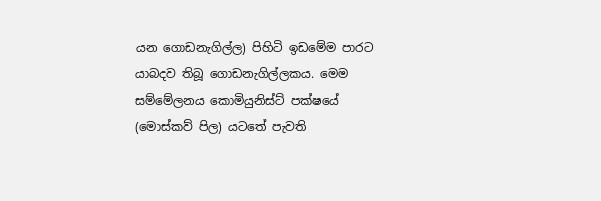යන ගොඩනැගිල්ල) පිහිටි ඉඩමේම පාරට යාබදව තිබූ ගොඩනැගිල්ලකය. මෙම සම්මේලනය කොමියුනිස්ට් පක්ෂයේ (මොස්කව් පිල) යටතේ පැවති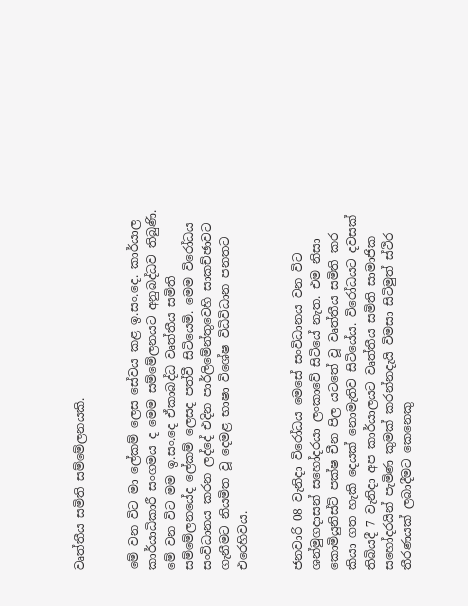වෘත්තීය සමිති සම්මේලනයකි.


මේ වන විට මා ලේකම් ලෙස සේවය කළ ඉ.සං.දෙ. කාර්යාල කාර්යාධිකාරී සංගමය ද මෙම සම්මේලනයට අනුබද්ධව තිබුණි. මේ වන විට මම ඉ.සං.දෙ ඒකාබද්ධ වෘත්තීය සමිති සම්මේලනයේද ලේකම් ලෙසද පත්වී සිටියෙමි. මෙම විරෝධය සංවිධානය කරන ලද්දේ එදින පාර්ලිමේන්තුවෙහි සාකච්ඡාවට ගැනීමට නියමිත වූ දෙමළ භාෂා විශේෂ විධිවිධාන පනතට එරෙහිවය.


ජනවාරි 08 වැනිදා විරෝධය මෙසේ සංවිධානය වන විට ශන්මුගදාසන් සහෝදරයා ලංකාවේ සිටියේ නැත. එම නිසා කොමියුනිස්ට් පක්ෂ චීන පිල යටතේ වූ වෘත්තීය සමිති කර කියා ගත හැකි දෙයක් නොමැතිව සිටියේය. විරෝධයට දවසක් තිබියදී 7 වැනිදා අප කාර්යාලයට වෘත්තීය සමිති සාමාජික සහෝදරයින් පැමිණ කුමක් කරන්නදැයි විමසා සිටිමුත් ස්ථිර තීරණයක් ලබාදීමට කෙනෙකු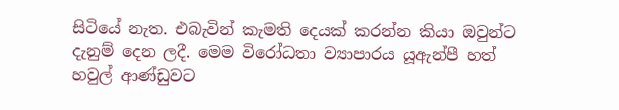සිටියේ නැත. එබැවින් කැමති දෙයක් කරන්න කියා ඔවුන්ට දැනුම් දෙන ලදී. මෙම විරෝධතා ව්‍යාපාරය යූඇන්පී හත් හවුල් ආණ්ඩුවට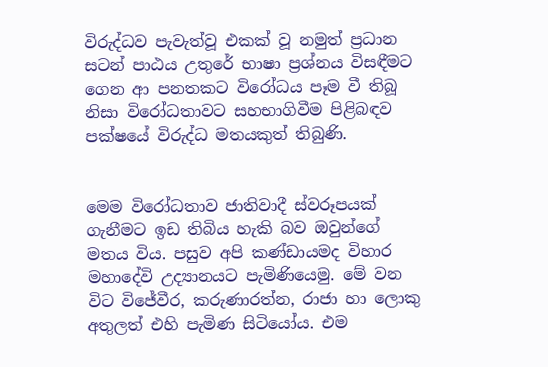විරුද්ධව පැවැත්වූ එකක් වූ නමුත් ප්‍රධාන සටන් පාඨය උතුරේ භාෂා ප්‍රශ්නය විසඳීමට ගෙන ආ පනතකට විරෝධය පෑම වී තිබූ නිසා විරෝධතාවට සහභාගිවීම පිළිබඳව පක්ෂයේ විරුද්ධ මතයකුත් තිබුණි.


මෙම විරෝධතාව ජාතිවාදී ස්වරූපයක් ගැනීමට ඉඩ තිබිය හැකි බව ඔවුන්ගේ මතය විය. පසුව අපි කණ්ඩායමද විහාර මහාදේවි උද්‍යානයට පැමිණියෙමු. මේ වන විට විජේවීර, කරුණාරත්න, රාජා හා ලොකු අතුලත් එහි පැමිණ සිටියෝය. එම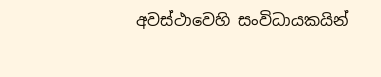අවස්ථාවෙහි සංවිධායකයින්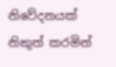නිවේදනයක් නිකුත් කරමින්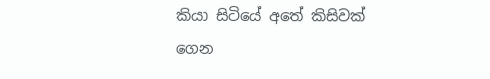කියා සිටියේ අතේ කිසිවක් ගෙන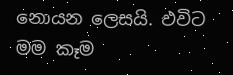නොයන ලෙසයි. එවිට මම කෑම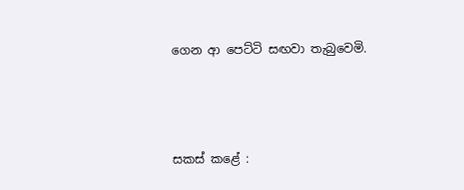ගෙන ආ පෙට්ටි සඟවා තැබුවෙමි.




සකස් කළේ :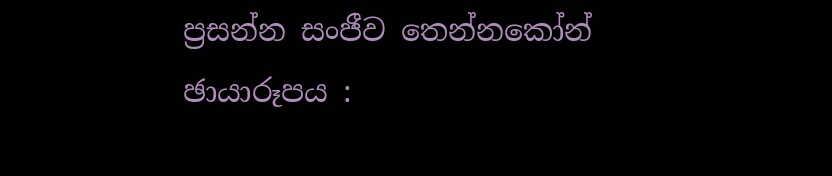ප්‍රසන්න සංජීව තෙන්නකෝන්
ඡායාරූපය :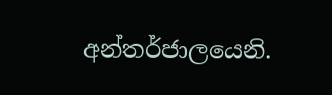අන්තර්ජාලයෙනි.